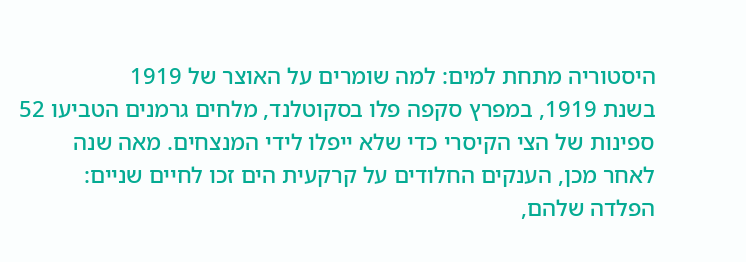היסטוריה מתחת למים: למה שומרים על האוצר של 1919
בשנת 1919, במפרץ סקפה פלו בסקוטלנד, מלחים גרמנים הטביעו 52 ספינות של הצי הקיסרי כדי שלא ייפלו לידי המנצחים. מאה שנה לאחר מכן, הענקים החלודים על קרקעית הים זכו לחיים שניים: הפלדה שלהם,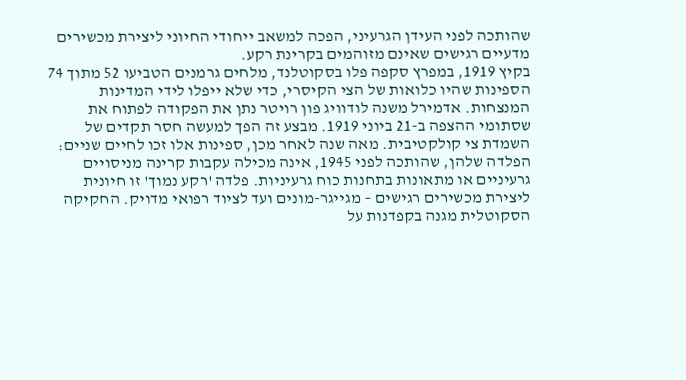שהותכה לפני העידן הגרעיני, הפכה למשאב ייחודי החיוני ליצירת מכשירים מדעיים רגישים שאינם מזוהמים בקרינת רקע.
בקיץ 1919, במפרץ סקפה פלו בסקוטלנד, מלחים גרמנים הטביעו 52 מתוך 74 הספינות שהיו כלואות של הצי הקיסרי, כדי שלא ייפלו לידי המדינות המנצחות. אדמירל משנה לודוויג פון רויטר נתן את הפקודה לפתוח את שסתומי ההצפה ב-21 ביוני 1919. מבצע זה הפך למעשה חסר תקדים של השמדת צי קולקטיבית. מאה שנה לאחר מכן, ספינות אלו זכו לחיים שניים: הפלדה שלהן, שהותכה לפני 1945, אינה מכילה עקבות קרינה מניסויים גרעיניים או מתאונות בתחנות כוח גרעיניות. פלדה 'רקע נמוך' זו חיונית ליצירת מכשירים רגישים – מגייגר-מונים ועד לציוד רפואי מדויק. החקיקה הסקוטלית מגנה בקפדנות על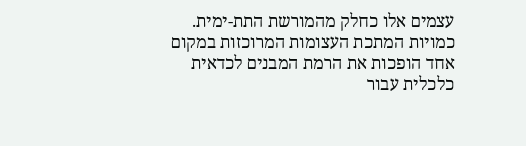עצמים אלו כחלק מהמורשת התת-ימית. כמויות המתכת העצומות המרוכזות במקום אחד הופכות את הרמת המבנים לכדאית כלכלית עבור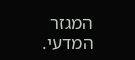המגזר המדעי.